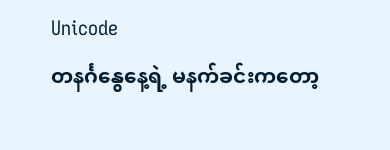Unicode
တနင်္ဂနွေနေ့ရဲ့ မနက်ခင်းကတော့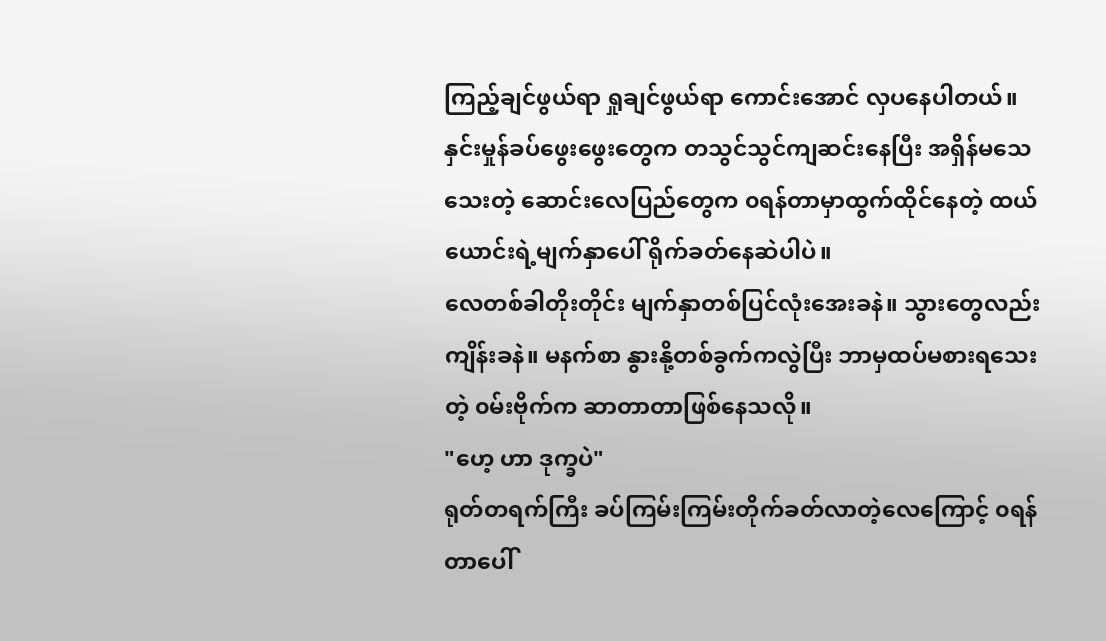ကြည့်ချင်ဖွယ်ရာ ရှုချင်ဖွယ်ရာ ကောင်းအောင် လှပနေပါတယ်။ နှင်းမှုန်ခပ်ဖွေးဖွေးတွေက တသွင်သွင်ကျဆင်းနေပြီး အရှိန်မသေသေးတဲ့ ဆောင်းလေပြည်တွေက ၀ရန်တာမှာထွက်ထိုင်နေတဲ့ ထယ်ယောင်းရဲ့မျက်နှာပေါ် ရိုက်ခတ်နေဆဲပါပဲ။
လေတစ်ခါတိုးတိုင်း မျက်နှာတစ်ပြင်လုံးအေးခနဲ။ သွားတွေလည်း ကျိန်းခနဲ။ မနက်စာ နွားနို့တစ်ခွက်ကလွဲပြီး ဘာမှထပ်မစားရသေးတဲ့ ၀မ်းဗိုက်က ဆာတာတာဖြစ်နေသလို။
"ဟေ့ ဟာ ဒုက္ခပဲ"
ရုတ်တရက်ကြီး ခပ်ကြမ်းကြမ်းတိုက်ခတ်လာတဲ့လေကြောင့် ၀ရန်တာပေါ်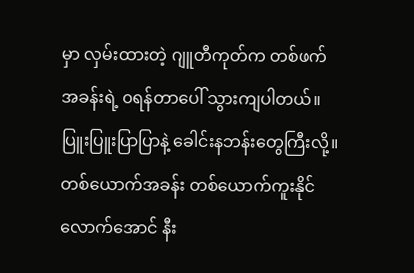မှာ လှမ်းထားတဲ့ ဂျူတီကုတ်က တစ်ဖက်အခန်းရဲ့ ၀ရန်တာပေါ် သွားကျပါတယ်။
ပြူးပြူးပြာပြာနဲ့ ခေါင်းနဘန်းတွေကြီးလို့။
တစ်ယောက်အခန်း တစ်ယောက်ကူးနိုင်လောက်အောင် နီး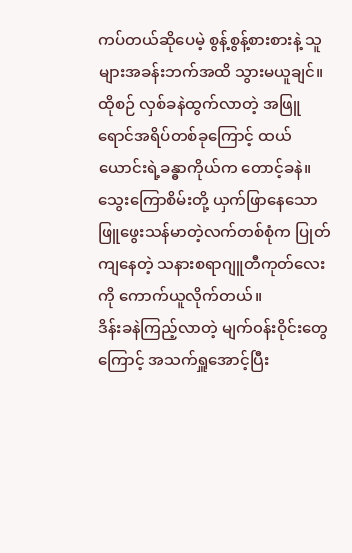ကပ်တယ်ဆိုပေမဲ့ စွန့်စွန့်စားစားနဲ့ သူများအခန်းဘက်အထိ သွားမယူချင်။
ထိုစဉ် လှစ်ခနဲထွက်လာတဲ့ အဖြူရောင်အရိပ်တစ်ခုကြောင့် ထယ်ယောင်းရဲ့ခန္ဓာကိုယ်က တောင့်ခနဲ။ သွေးကြောစိမ်းတို့ ယှက်ဖြာနေသော ဖြူဖွေးသန်မာတဲ့လက်တစ်စုံက ပြုတ်ကျနေတဲ့ သနားစရာဂျူတီကုတ်လေးကို ကောက်ယူလိုက်တယ်။
ဒိန်းခနဲကြည့်လာတဲ့ မျက်၀န်းဝိုင်းတွေကြောင့် အသက်ရှူအောင့်ပြီး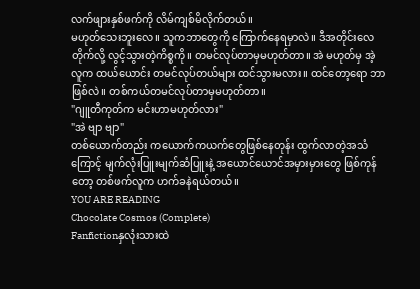လက်ဖျားနှစ်ဖက်ကို လိမ်ကျစ်မိလိုက်တယ်။
မဟုတ်သေးဘူးလေ။ သူကဘာတွေကို ကြောက်နေရမှာလဲ။ ဒီအတိုင်းလေတိုက်လို့ လွင့်သွားတဲ့ကိစ္စကို။ တမင်လုပ်တာမှမဟုတ်တာ။ အဲ မဟုတ်မှ အဲ့လူက ထယ်ယောင်း တမင်လုပ်တယ်များ ထင်သွားမလား။ ထင်တော့ရော ဘာဖြစ်လဲ။ တစ်ကယ်တမင်လုပ်တာမှမဟုတ်တာ။
"ဂျူတီကုတ်က မင်းဟာမဟုတ်လား"
"အဲ ဗျာ ဗျာ"
တစ်ယောက်တည်း ကယောက်ကယက်တွေဖြစ်နေတုန်း ထွက်လာတဲ့အသံကြောင့် မျက်လုံးပြူးမျက်ဆံပြူးနဲ့ အယောင်ယောင်အမှားမှားတွေ ဖြစ်ကုန်တော့ တစ်ဖက်လူက ဟက်ခနဲရယ်တယ်။
YOU ARE READING
Chocolate Cosmos (Complete)
Fanfictionနှလုံးသားထဲ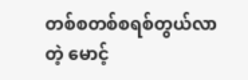တစ်စတစ်စရစ်တွယ်လာတဲ့ မောင့်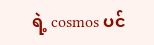ရဲ့ cosmos ပင်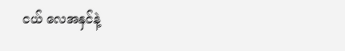ငယ် လေအနှင်နဲ့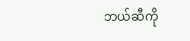ဘယ်ဆီကို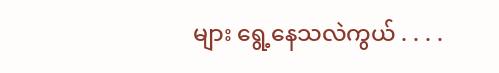များ ရွေ့နေသလဲကွယ် . . . .